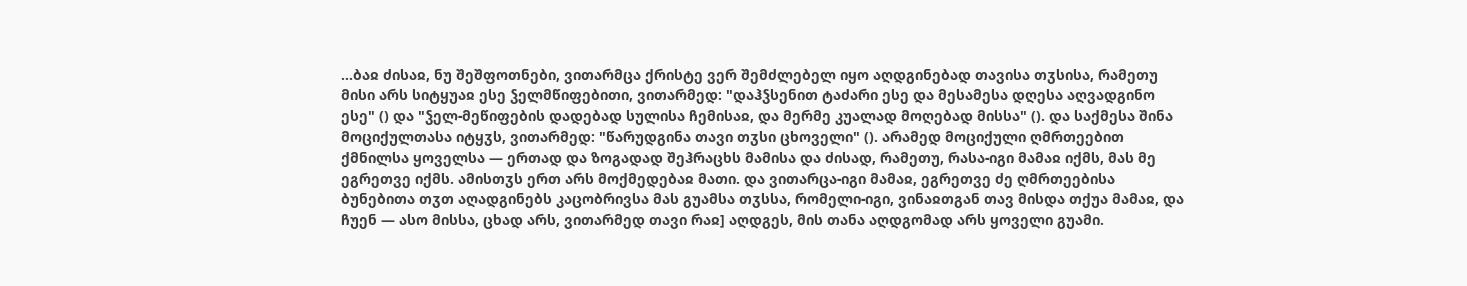...ბაჲ ძისაჲ, ნუ შეშფოთნები, ვითარმცა ქრისტე ვერ შემძლებელ იყო აღდგინებად თავისა თჳსისა, რამეთუ მისი არს სიტყუაჲ ესე ჴელმწიფებითი, ვითარმედ: "დაჰჴსენით ტაძარი ესე და მესამესა დღესა აღვადგინო ესე" () და "ჴელ-მეწიფების დადებად სულისა ჩემისაჲ, და მერმე კუალად მოღებად მისსა" (). და საქმესა შინა მოციქულთასა იტყჳს, ვითარმედ: "წარუდგინა თავი თჳსი ცხოველი" (). არამედ მოციქული ღმრთეებით ქმნილსა ყოველსა — ერთად და ზოგადად შეჰრაცხს მამისა და ძისად, რამეთუ, რასა-იგი მამაჲ იქმს, მას მე ეგრეთვე იქმს. ამისთჳს ერთ არს მოქმედებაჲ მათი. და ვითარცა-იგი მამაჲ, ეგრეთვე ძე ღმრთეებისა ბუნებითა თჳთ აღადგინებს კაცობრივსა მას გუამსა თჳსსა, რომელი-იგი, ვინაჲთგან თავ მისდა თქუა მამაჲ, და ჩუენ — ასო მისსა, ცხად არს, ვითარმედ თავი რაჲ] აღდგეს, მის თანა აღდგომად არს ყოველი გუამი.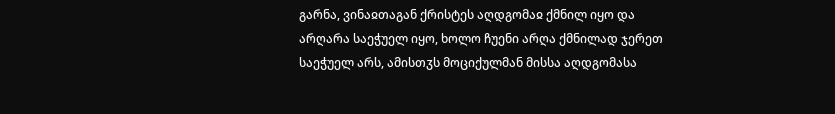გარნა, ვინაჲთაგან ქრისტეს აღდგომაჲ ქმნილ იყო და არღარა საეჭუელ იყო, ხოლო ჩუენი არღა ქმნილად ჯერეთ საეჭუელ არს, ამისთჳს მოციქულმან მისსა აღდგომასა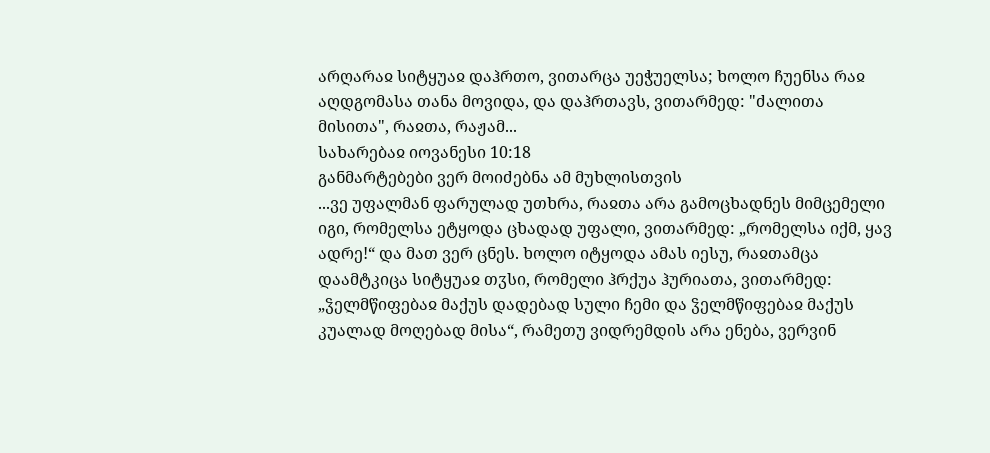არღარაჲ სიტყუაჲ დაჰრთო, ვითარცა უეჭუელსა; ხოლო ჩუენსა რაჲ აღდგომასა თანა მოვიდა, და დაჰრთავს, ვითარმედ: "ძალითა მისითა", რაჲთა, რაჟამ...
სახარებაჲ იოვანესი 10:18
განმარტებები ვერ მოიძებნა ამ მუხლისთვის
...ვე უფალმან ფარულად უთხრა, რაჲთა არა გამოცხადნეს მიმცემელი იგი, რომელსა ეტყოდა ცხადად უფალი, ვითარმედ: „რომელსა იქმ, ყავ ადრე!“ და მათ ვერ ცნეს. ხოლო იტყოდა ამას იესუ, რაჲთამცა დაამტკიცა სიტყუაჲ თჳსი, რომელი ჰრქუა ჰურიათა, ვითარმედ: „ჴელმწიფებაჲ მაქუს დადებად სული ჩემი და ჴელმწიფებაჲ მაქუს კუალად მოღებად მისა“, რამეთუ ვიდრემდის არა ენება, ვერვინ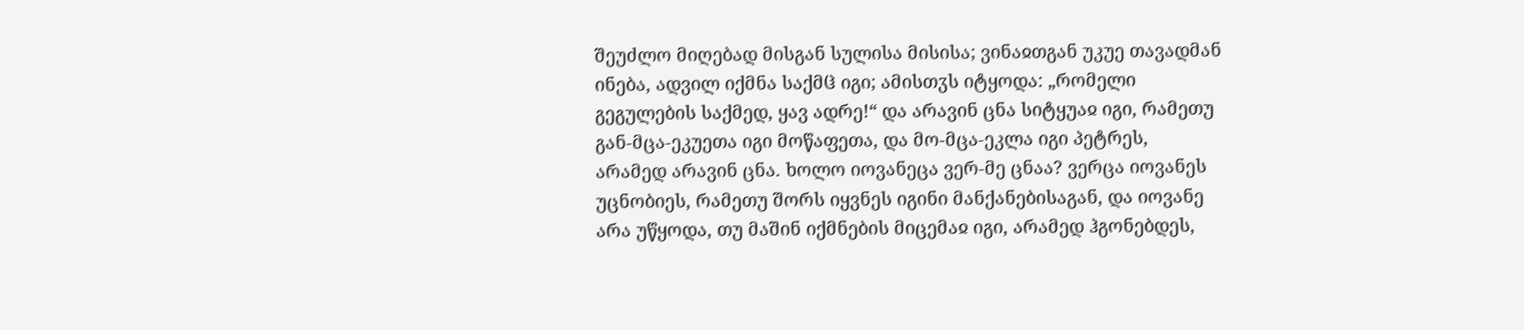შეუძლო მიღებად მისგან სულისა მისისა; ვინაჲთგან უკუე თავადმან ინება, ადვილ იქმნა საქმჱ იგი; ამისთჳს იტყოდა: „რომელი გეგულების საქმედ, ყავ ადრე!“ და არავინ ცნა სიტყუაჲ იგი, რამეთუ გან-მცა-ეკუეთა იგი მოწაფეთა, და მო-მცა-ეკლა იგი პეტრეს, არამედ არავინ ცნა. ხოლო იოვანეცა ვერ-მე ცნაა? ვერცა იოვანეს უცნობიეს, რამეთუ შორს იყვნეს იგინი მანქანებისაგან, და იოვანე არა უწყოდა, თუ მაშინ იქმნების მიცემაჲ იგი, არამედ ჰგონებდეს,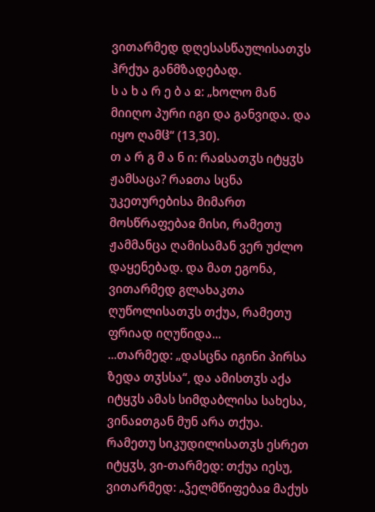ვითარმედ დღესასწაულისათჳს ჰრქუა განმზადებად.
ს ა ხ ა რ ე ბ ა ჲ: „ხოლო მან მიიღო პური იგი და განვიდა. და იყო ღამჱ“ (13,30).
თ ა რ გ მ ა ნ ი: რაჲსათჳს იტყჳს ჟამსაცა? რაჲთა სცნა უკეთურებისა მიმართ მოსწრაფებაჲ მისი, რამეთუ ჟამმანცა ღამისამან ვერ უძლო დაყენებად. და მათ ეგონა, ვითარმედ გლახაკთა ღუწოლისათჳს თქუა, რამეთუ ფრიად იღუწიდა...
...თარმედ: „დასცნა იგინი პირსა ზედა თჳსსა“, და ამისთჳს აქა იტყჳს ამას სიმდაბლისა სახესა, ვინაჲთგან მუნ არა თქუა. რამეთუ სიკუდილისათჳს ესრეთ იტყჳს, ვი-თარმედ: თქუა იესუ, ვითარმედ: „ჴელმწიფებაჲ მაქუს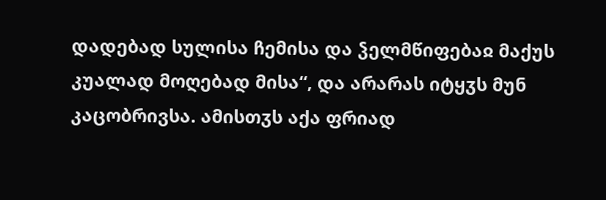დადებად სულისა ჩემისა და ჴელმწიფებაჲ მაქუს კუალად მოღებად მისა“, და არარას იტყჳს მუნ კაცობრივსა. ამისთჳს აქა ფრიად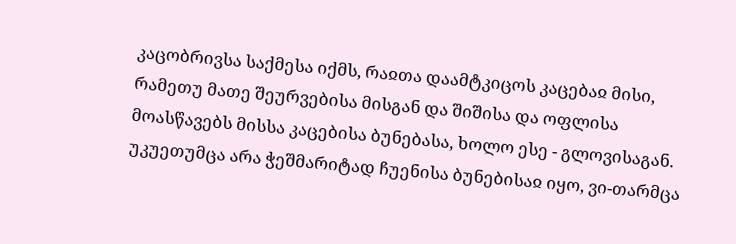კაცობრივსა საქმესა იქმს, რაჲთა დაამტკიცოს კაცებაჲ მისი, რამეთუ მათე შეურვებისა მისგან და შიშისა და ოფლისა მოასწავებს მისსა კაცებისა ბუნებასა, ხოლო ესე - გლოვისაგან. უკუეთუმცა არა ჭეშმარიტად ჩუენისა ბუნებისაჲ იყო, ვი-თარმცა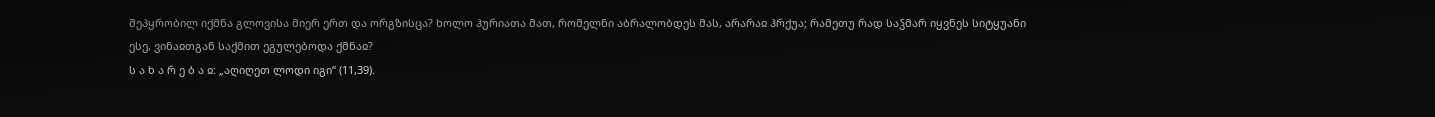შეპყრობილ იქმნა გლოვისა მიერ ერთ და ორგზისცა? ხოლო ჰურიათა მათ, რომელნი აბრალობდეს მას, არარაჲ ჰრქუა; რამეთუ რად საჴმარ იყვნეს სიტყუანი ესე, ვინაჲთგან საქმით ეგულებოდა ქმნაჲ?
ს ა ხ ა რ ე ბ ა ჲ: „აღიღეთ ლოდი იგი“ (11,39).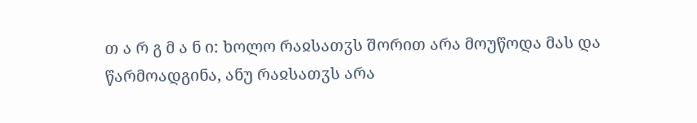თ ა რ გ მ ა ნ ი: ხოლო რაჲსათჳს შორით არა მოუწოდა მას და წარმოადგინა, ანუ რაჲსათჳს არა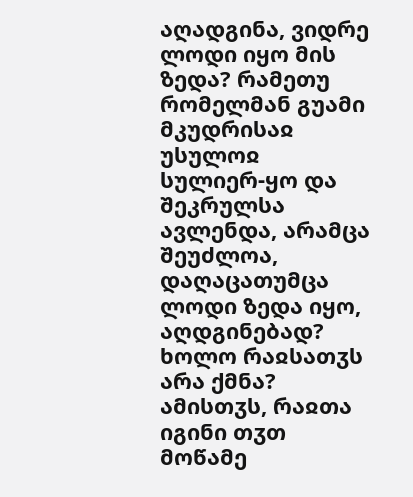აღადგინა, ვიდრე ლოდი იყო მის ზედა? რამეთუ რომელმან გუამი მკუდრისაჲ უსულოჲ სულიერ-ყო და შეკრულსა ავლენდა, არამცა შეუძლოა, დაღაცათუმცა ლოდი ზედა იყო, აღდგინებად? ხოლო რაჲსათჳს არა ქმნა? ამისთჳს, რაჲთა იგინი თჳთ მოწამე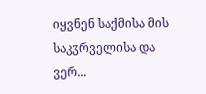იყვნენ საქმისა მის საკჳრველისა და ვერ...